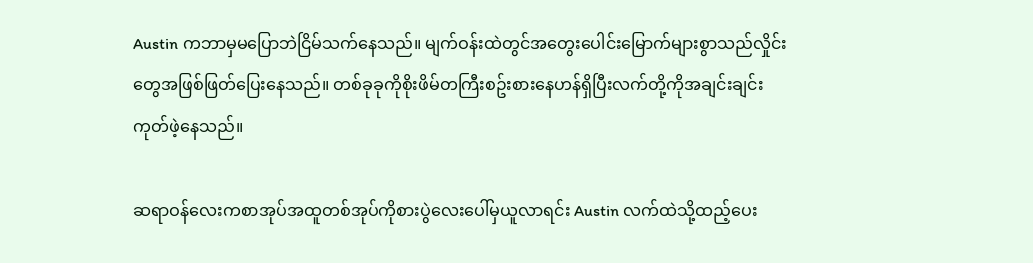Austin ကဘာမှမပြောဘဲငြိမ်သက်နေသည်။ မျက်ဝန်းထဲတွင်အတွေးပေါင်းမြောက်များစွာသည်လှိုင်းတွေအဖြစ်ဖြတ်ပြေးနေသည်။ တစ်ခုခုကိုစိုးဖိမ်တကြီးစဥ်းစားနေဟန်ရှိပြီးလက်တို့ကိုအချင်းချင်းကုတ်ဖဲ့နေသည်။

ဆရာဝန်လေးကစာအုပ်အထူတစ်အုပ်ကိုစားပွဲလေးပေါ်မှယူလာရင်း Austin လက်ထဲသို့ထည့်ပေး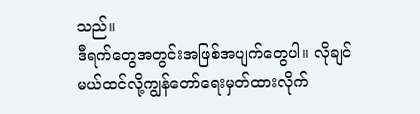သည်။
ဒီရက်တွေအတွင်းအဖြစ်အပျက်တွေပါ။ လိုချင်မယ်ထင်လို့ကျွန်တော်ရေးမှတ်ထားလိုက်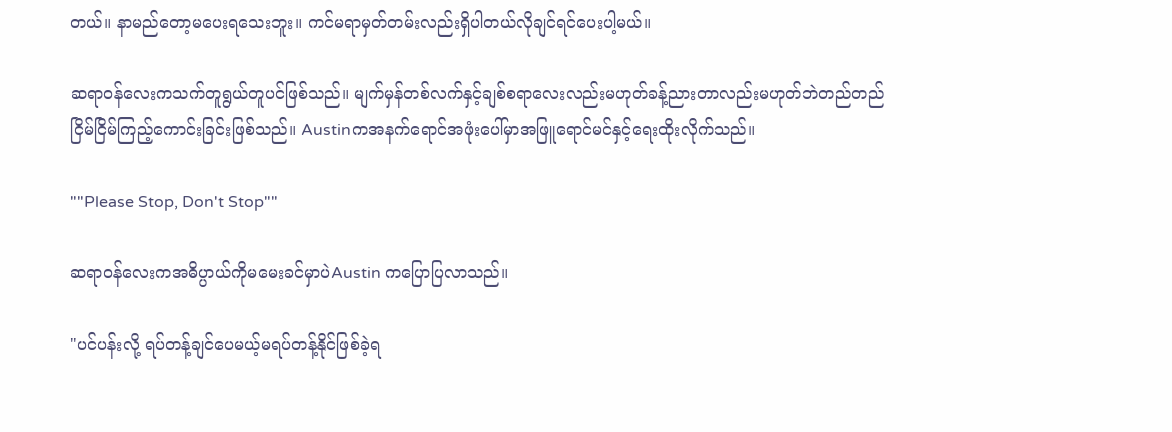တယ်။ နာမည်တော့မပေးရသေးဘူး။ ကင်မရာမှတ်တမ်းလည်းရှိပါတယ်လိုချင်ရင်ပေးပါ့မယ်။

ဆရာဝန်လေးကသက်တူရွယ်တူပင်ဖြစ်သည်။ မျက်မှန်တစ်လက်နှင့်ချစ်စရာလေးလည်းမဟုတ်ခန့်ညားတာလည်းမဟုတ်ဘဲတည်တည်ငြိမ်ငြိမ်ကြည့်ကောင်းခြင်းဖြစ်သည်။ Austinကအနက်ရောင်အဖုံးပေါ်မှာအဖြူရောင်မင်နှင့်ရေးထိုးလိုက်သည်။

""Please Stop, Don't Stop""

ဆရာဝန်လေးကအဓိပ္ပာယ်ကိုမမေးခင်မှာပဲAustin ကပြောပြလာသည်။

"ပင်ပန်းလို့ ရပ်တန့်ချင်ပေမယ့်မရပ်တန့်နိုင်ဖြစ်ခဲ့ရ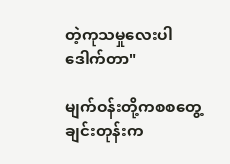တဲ့ကုသမှုလေးပါဒေါက်တာ"

မျက်ဝန်းတို့ကစစတွေ့ချင်းတုန်းက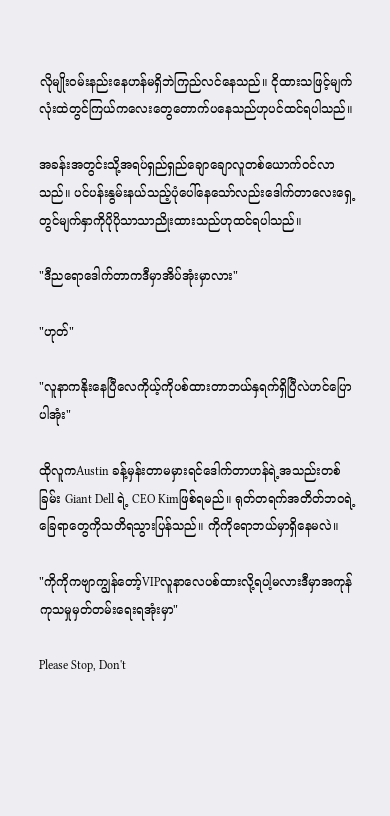လိုမျိုးဝမ်းနည်းနေဟန်မရှိဘဲကြည်လင်နေသည်။ ငိုထားသဖြင့်မျက်လုံးထဲတွင်ကြယ်ကလေးတွေတောက်ပနေသည်ဟုပင်ထင်ရပါသည်။

အခန်းအတွင်းသို့အရပ်ရှည်ရှည်ချောချောလူတစ်ယောက်ဝင်လာသည်။ ပင်ပန်းနွမ်းနယ်သည့်ပုံပေါ်နေသော်လည်းဒေါက်တာလေးရှေ့တွင်မျက်နှာကိုပိုပိုသာသာညိုးထားသည်ဟုထင်ရပါသည်။

"ဒီညရောဒေါက်တာကဒီမှာအိပ်အုံးမှာလား"

"ဟုတ်"

"လူနာကနိုးနေပြီလေကိုယ့်ကိုပစ်ထားတာဘယ်နှရက်ရှိပြီလဲဟင်ပြောပါအုံး"

ထိုလူကAustin ခန့်မှန်းတာမမှားရင်ဒေါက်တာဟန်ရဲ့အသည်းတစ်ခြမ်း Giant Dell ရဲ့ CEO Kimဖြစ်ရမည်။ ရုတ်တရက်အတိတ်ဘဝရဲ့ခြေရာတွေကိုသတိရသွားပြန်သည်။ ကိုကိုရောဘယ်မှာရှိနေမလဲ။

"ကိုကိုကဗျာကျွန်တော့်VIPလူနာလေပစ်ထားလို့ရပါ့မလားဒီမှာအကုန်ကုသမှုမှတ်တမ်းရေးရအုံးမှာ"

Please Stop, Don't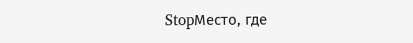StopМесто, где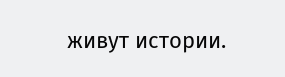живут истории.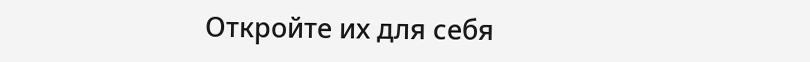Откройте их для себя